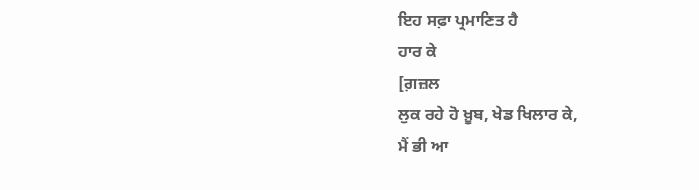ਇਹ ਸਫ਼ਾ ਪ੍ਰਮਾਣਿਤ ਹੈ
ਹਾਰ ਕੇ
[ਗ਼ਜ਼ਲ
ਲੁਕ ਰਹੇ ਹੋ ਖ਼ੂਬ, ਖੇਡ ਖਿਲਾਰ ਕੇ,
ਮੈਂ ਭੀ ਆ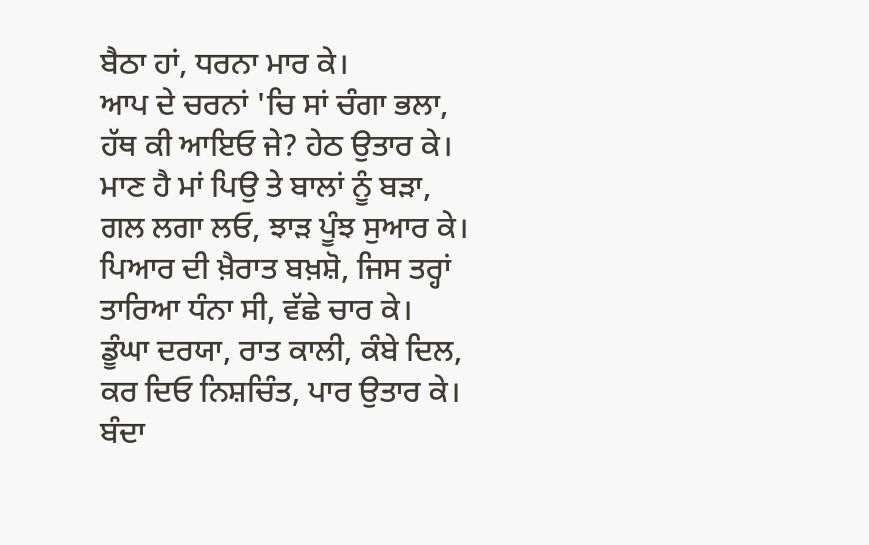ਬੈਠਾ ਹਾਂ, ਧਰਨਾ ਮਾਰ ਕੇ।
ਆਪ ਦੇ ਚਰਨਾਂ 'ਚਿ ਸਾਂ ਚੰਗਾ ਭਲਾ,
ਹੱਥ ਕੀ ਆਇਓ ਜੇ? ਹੇਠ ਉਤਾਰ ਕੇ।
ਮਾਣ ਹੈ ਮਾਂ ਪਿਉ ਤੇ ਬਾਲਾਂ ਨੂੰ ਬੜਾ,
ਗਲ ਲਗਾ ਲਓ, ਝਾੜ ਪੂੰਝ ਸੁਆਰ ਕੇ।
ਪਿਆਰ ਦੀ ਖ਼ੈਰਾਤ ਬਖ਼ਸ਼ੋ, ਜਿਸ ਤਰ੍ਹਾਂ
ਤਾਰਿਆ ਧੰਨਾ ਸੀ, ਵੱਛੇ ਚਾਰ ਕੇ।
ਡੂੰਘਾ ਦਰਯਾ, ਰਾਤ ਕਾਲੀ, ਕੰਬੇ ਦਿਲ,
ਕਰ ਦਿਓ ਨਿਸ਼ਚਿੰਤ, ਪਾਰ ਉਤਾਰ ਕੇ।
ਬੰਦਾ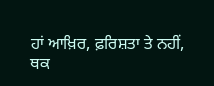ਹਾਂ ਆਖ਼ਿਰ, ਫ਼ਰਿਸ਼ਤਾ ਤੇ ਨਹੀਂ,
ਥਕ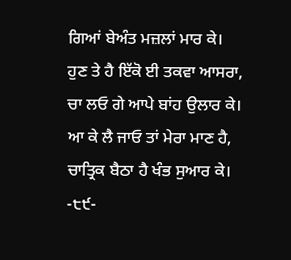ਗਿਆਂ ਬੇਅੰਤ ਮਜ਼ਲਾਂ ਮਾਰ ਕੇ।
ਹੁਣ ਤੇ ਹੈ ਇੱਕੋ ਈ ਤਕਵਾ ਆਸਰਾ,
ਚਾ ਲਓ ਗੇ ਆਪੇ ਬਾਂਹ ਉਲਾਰ ਕੇ।
ਆ ਕੇ ਲੈ ਜਾਓ ਤਾਂ ਮੇਰਾ ਮਾਣ ਹੈ,
ਚਾਤ੍ਰਿਕ ਬੈਠਾ ਹੈ ਖੰਭ ਸੁਆਰ ਕੇ।
-੮੯-